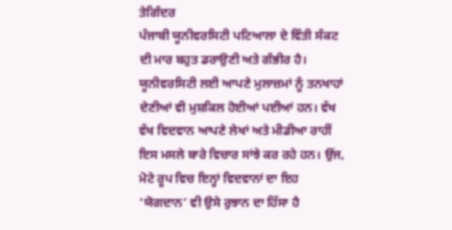ਤੇਗਿੰਦਰ
ਪੰਜਾਬੀ ਯੂਨੀਵਰਸਿਟੀ ਪਟਿਆਲਾ ਦੇ ਵਿੱਤੀ ਸੰਕਟ ਦੀ ਮਾਰ ਬਹੁਤ ਡਰਾਉਣੀ ਅਤੇ ਗੰਭੀਰ ਹੈ। ਯੂਨੀਵਰਸਿਟੀ ਲਈ ਆਪਣੇ ਮੁਲਾਜ਼ਮਾਂ ਨੂੰ ਤਨਖਾਹਾਂ ਦੇਣੀਆਂ ਵੀ ਮੁਸ਼ਕਿਲ ਹੋਈਆਂ ਪਈਆਂ ਹਨ। ਵੱਖ ਵੱਖ ਵਿਦਵਾਨ ਆਪਣੇ ਲੇਖਾਂ ਅਤੇ ਮੀਡੀਆ ਰਾਹੀਂ ਇਸ ਮਸਲੇ ਬਾਰੇ ਵਿਚਾਰ ਸਾਂਝੇ ਕਰ ਰਹੇ ਹਨ। ਉਂਜ, ਮੋਟੇ ਰੂਪ ਵਿਚ ਇਨ੍ਹਾਂ ਵਿਦਵਾਨਾਂ ਦਾ ਇਹ ‘ਯੋਗਦਾਨ’ ਵੀ ਉਸੇ ਰੁਝਾਨ ਦਾ ਹਿੱਸਾ ਹੈ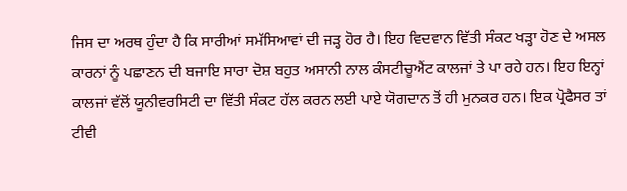ਜਿਸ ਦਾ ਅਰਥ ਹੁੰਦਾ ਹੈ ਕਿ ਸਾਰੀਆਂ ਸਮੱਸਿਆਵਾਂ ਦੀ ਜੜ੍ਹ ਹੋਰ ਹੈ। ਇਹ ਵਿਦਵਾਨ ਵਿੱਤੀ ਸੰਕਟ ਖੜ੍ਹਾ ਹੋਣ ਦੇ ਅਸਲ ਕਾਰਨਾਂ ਨੂੰ ਪਛਾਣਨ ਦੀ ਬਜਾਇ ਸਾਰਾ ਦੋਸ਼ ਬਹੁਤ ਅਸਾਨੀ ਨਾਲ ਕੰਸਟੀਚੂਐਂਟ ਕਾਲਜਾਂ ਤੇ ਪਾ ਰਹੇ ਹਨ। ਇਹ ਇਨ੍ਹਾਂ ਕਾਲਜਾਂ ਵੱਲੋਂ ਯੂਨੀਵਰਸਿਟੀ ਦਾ ਵਿੱਤੀ ਸੰਕਟ ਹੱਲ ਕਰਨ ਲਈ ਪਾਏ ਯੋਗਦਾਨ ਤੋਂ ਹੀ ਮੁਨਕਰ ਹਨ। ਇਕ ਪ੍ਰੋਫੈਸਰ ਤਾਂ ਟੀਵੀ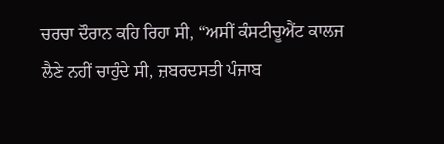ਚਰਚਾ ਦੌਰਾਨ ਕਹਿ ਰਿਹਾ ਸੀ, “ਅਸੀਂ ਕੰਸਟੀਚੂਐਂਟ ਕਾਲਜ ਲੈਣੇ ਨਹੀਂ ਚਾਹੁੰਦੇ ਸੀ, ਜ਼ਬਰਦਸਤੀ ਪੰਜਾਬ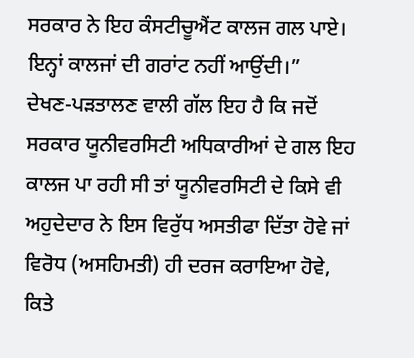ਸਰਕਾਰ ਨੇ ਇਹ ਕੰਸਟੀਚੂਐਂਟ ਕਾਲਜ ਗਲ ਪਾਏ। ਇਨ੍ਹਾਂ ਕਾਲਜਾਂ ਦੀ ਗਰਾਂਟ ਨਹੀਂ ਆਉਂਦੀ।”
ਦੇਖਣ-ਪੜਤਾਲਣ ਵਾਲੀ ਗੱਲ ਇਹ ਹੈ ਕਿ ਜਦੋਂ ਸਰਕਾਰ ਯੂਨੀਵਰਸਿਟੀ ਅਧਿਕਾਰੀਆਂ ਦੇ ਗਲ ਇਹ ਕਾਲਜ ਪਾ ਰਹੀ ਸੀ ਤਾਂ ਯੂਨੀਵਰਸਿਟੀ ਦੇ ਕਿਸੇ ਵੀ ਅਹੁਦੇਦਾਰ ਨੇ ਇਸ ਵਿਰੁੱਧ ਅਸਤੀਫਾ ਦਿੱਤਾ ਹੋਵੇ ਜਾਂ ਵਿਰੋਧ (ਅਸਹਿਮਤੀ) ਹੀ ਦਰਜ ਕਰਾਇਆ ਹੋਵੇ, ਕਿਤੇ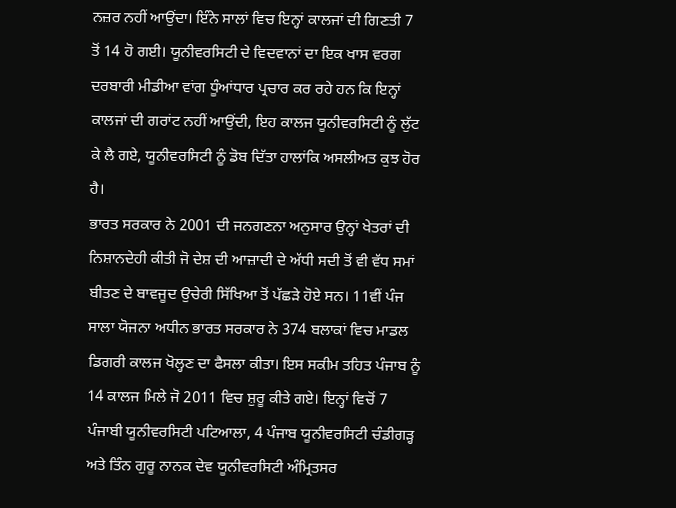ਨਜ਼ਰ ਨਹੀਂ ਆਉਂਦਾ। ਇੰਨੇ ਸਾਲਾਂ ਵਿਚ ਇਨ੍ਹਾਂ ਕਾਲਜਾਂ ਦੀ ਗਿਣਤੀ 7 ਤੋਂ 14 ਹੋ ਗਈ। ਯੂਨੀਵਰਸਿਟੀ ਦੇ ਵਿਦਵਾਨਾਂ ਦਾ ਇਕ ਖਾਸ ਵਰਗ ਦਰਬਾਰੀ ਮੀਡੀਆ ਵਾਂਗ ਧੂੰਆਂਧਾਰ ਪ੍ਰਚਾਰ ਕਰ ਰਹੇ ਹਨ ਕਿ ਇਨ੍ਹਾਂ ਕਾਲਜਾਂ ਦੀ ਗਰਾਂਟ ਨਹੀਂ ਆਉਂਦੀ, ਇਹ ਕਾਲਜ ਯੂਨੀਵਰਸਿਟੀ ਨੂੰ ਲੁੱਟ ਕੇ ਲੈ ਗਏ, ਯੂਨੀਵਰਸਿਟੀ ਨੂੰ ਡੋਬ ਦਿੱਤਾ ਹਾਲਾਂਕਿ ਅਸਲੀਅਤ ਕੁਝ ਹੋਰ ਹੈ।
ਭਾਰਤ ਸਰਕਾਰ ਨੇ 2001 ਦੀ ਜਨਗਣਨਾ ਅਨੁਸਾਰ ਉਨ੍ਹਾਂ ਖੇਤਰਾਂ ਦੀ ਨਿਸ਼ਾਨਦੇਹੀ ਕੀਤੀ ਜੋ ਦੇਸ਼ ਦੀ ਆਜ਼ਾਦੀ ਦੇ ਅੱਧੀ ਸਦੀ ਤੋਂ ਵੀ ਵੱਧ ਸਮਾਂ ਬੀਤਣ ਦੇ ਬਾਵਜੂਦ ਉਚੇਰੀ ਸਿੱਖਿਆ ਤੋਂ ਪੱਛੜੇ ਹੋਏ ਸਨ। 11ਵੀਂ ਪੰਜ ਸਾਲਾ ਯੋਜਨਾ ਅਧੀਨ ਭਾਰਤ ਸਰਕਾਰ ਨੇ 374 ਬਲਾਕਾਂ ਵਿਚ ਮਾਡਲ ਡਿਗਰੀ ਕਾਲਜ ਖੋਲ੍ਹਣ ਦਾ ਫੈਸਲਾ ਕੀਤਾ। ਇਸ ਸਕੀਮ ਤਹਿਤ ਪੰਜਾਬ ਨੂੰ 14 ਕਾਲਜ ਮਿਲੇ ਜੋ 2011 ਵਿਚ ਸ਼ੁਰੂ ਕੀਤੇ ਗਏ। ਇਨ੍ਹਾਂ ਵਿਚੋਂ 7 ਪੰਜਾਬੀ ਯੂਨੀਵਰਸਿਟੀ ਪਟਿਆਲਾ, 4 ਪੰਜਾਬ ਯੂਨੀਵਰਸਿਟੀ ਚੰਡੀਗੜ੍ਹ ਅਤੇ ਤਿੰਨ ਗੁਰੂ ਨਾਨਕ ਦੇਵ ਯੂਨੀਵਰਸਿਟੀ ਅੰਮ੍ਰਿਤਸਰ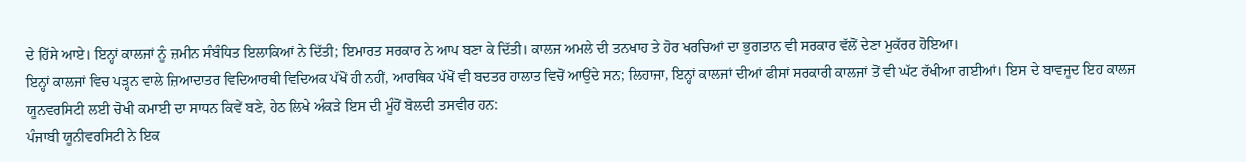ਦੇ ਹਿੱਸੇ ਆਏ। ਇਨ੍ਹਾਂ ਕਾਲਜਾਂ ਨੂੰ ਜ਼ਮੀਨ ਸੰਬੰਧਿਤ ਇਲਾਕਿਆਂ ਨੇ ਦਿੱਤੀ; ਇਮਾਰਤ ਸਰਕਾਰ ਨੇ ਆਪ ਬਣਾ ਕੇ ਦਿੱਤੀ। ਕਾਲਜ ਅਮਲੇ ਦੀ ਤਨਖਾਹ ਤੇ ਹੋਰ ਖਰਚਿਆਂ ਦਾ ਭੁਗਤਾਨ ਵੀ ਸਰਕਾਰ ਵੱਲੋਂ ਦੇਣਾ ਮੁਕੱਰਰ ਹੋਇਆ।
ਇਨ੍ਹਾਂ ਕਾਲਜਾਂ ਵਿਚ ਪੜ੍ਹਨ ਵਾਲੇ ਜ਼ਿਆਦਾਤਰ ਵਿਦਿਆਰਥੀ ਵਿਦਿਅਕ ਪੱਖੋਂ ਹੀ ਨਹੀਂ, ਆਰਥਿਕ ਪੱਖੋਂ ਵੀ ਬਦਤਰ ਹਾਲਾਤ ਵਿਚੋਂ ਆਉਂਦੇ ਸਨ; ਲਿਹਾਜਾ, ਇਨ੍ਹਾਂ ਕਾਲਜਾਂ ਦੀਆਂ ਫੀਸਾਂ ਸਰਕਾਰੀ ਕਾਲਜਾਂ ਤੋਂ ਵੀ ਘੱਟ ਰੱਖੀਆ ਗਈਆਂ। ਇਸ ਦੇ ਬਾਵਜੂਦ ਇਹ ਕਾਲਜ ਯੂਨਵਰਸਿਟੀ ਲਈ ਚੋਖੀ ਕਮਾਈ ਦਾ ਸਾਧਨ ਕਿਵੇਂ ਬਣੇ, ਹੇਠ ਲਿਖੇ ਅੰਕੜੇ ਇਸ ਦੀ ਮੂੰਹੋਂ ਬੋਲਦੀ ਤਸਵੀਰ ਹਨ:
ਪੰਜਾਬੀ ਯੂਨੀਵਰਸਿਟੀ ਨੇ ਇਕ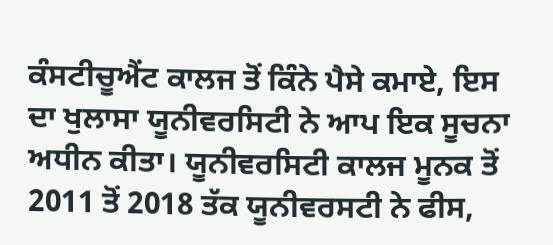ਕੰਸਟੀਚੂਐਂਟ ਕਾਲਜ ਤੋਂ ਕਿੰਨੇ ਪੈਸੇ ਕਮਾਏ, ਇਸ ਦਾ ਖੁਲਾਸਾ ਯੂਨੀਵਰਸਿਟੀ ਨੇ ਆਪ ਇਕ ਸੂਚਨਾ ਅਧੀਨ ਕੀਤਾ। ਯੂਨੀਵਰਸਿਟੀ ਕਾਲਜ ਮੂਨਕ ਤੋਂ 2011 ਤੋਂ 2018 ਤੱਕ ਯੂਨੀਵਰਸਟੀ ਨੇ ਫੀਸ,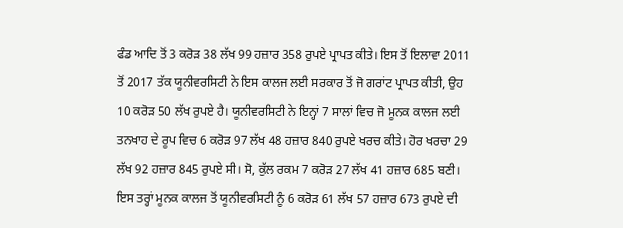ਫੰਡ ਆਦਿ ਤੋਂ 3 ਕਰੋੜ 38 ਲੱਖ 99 ਹਜ਼ਾਰ 358 ਰੁਪਏ ਪ੍ਰਾਪਤ ਕੀਤੇ। ਇਸ ਤੋਂ ਇਲਾਵਾ 2011 ਤੋਂ 2017 ਤੱਕ ਯੂਨੀਵਰਸਿਟੀ ਨੇ ਇਸ ਕਾਲਜ ਲਈ ਸਰਕਾਰ ਤੋਂ ਜੋ ਗਰਾਂਟ ਪ੍ਰਾਪਤ ਕੀਤੀ, ਉਹ 10 ਕਰੋੜ 50 ਲੱਖ ਰੁਪਏ ਹੈ। ਯੂਨੀਵਰਸਿਟੀ ਨੇ ਇਨ੍ਹਾਂ 7 ਸਾਲਾਂ ਵਿਚ ਜੋ ਮੂਨਕ ਕਾਲਜ ਲਈ ਤਨਖਾਹ ਦੇ ਰੂਪ ਵਿਚ 6 ਕਰੋੜ 97 ਲੱਖ 48 ਹਜ਼ਾਰ 840 ਰੁਪਏ ਖਰਚ ਕੀਤੇ। ਹੋਰ ਖਰਚਾ 29 ਲੱਖ 92 ਹਜ਼ਾਰ 845 ਰੁਪਏ ਸੀ। ਸੋ, ਕੁੱਲ ਰਕਮ 7 ਕਰੋੜ 27 ਲੱਖ 41 ਹਜ਼ਾਰ 685 ਬਣੀ। ਇਸ ਤਰ੍ਹਾਂ ਮੂਨਕ ਕਾਲਜ ਤੋਂ ਯੂਨੀਵਰਸਿਟੀ ਨੂੰ 6 ਕਰੋੜ 61 ਲੱਖ 57 ਹਜ਼ਾਰ 673 ਰੁਪਏ ਦੀ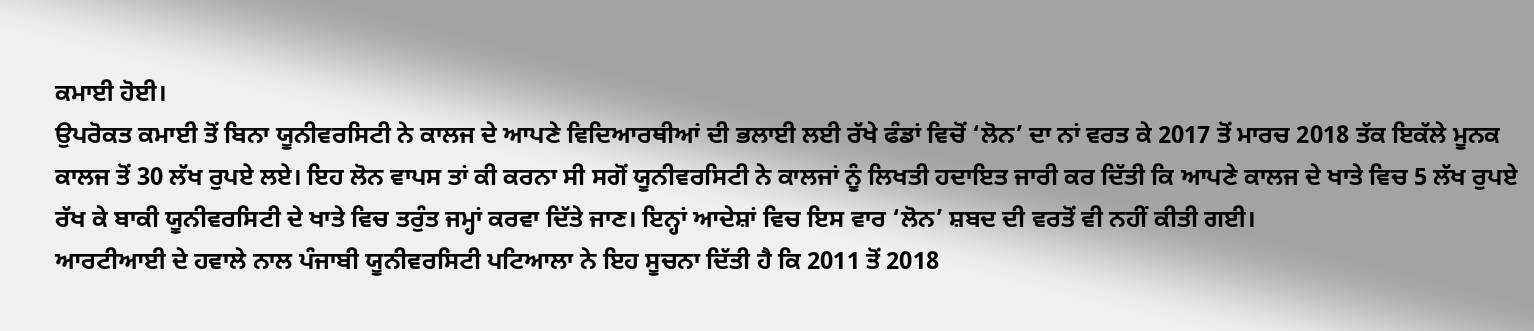ਕਮਾਈ ਹੋਈ।
ਉਪਰੋਕਤ ਕਮਾਈ ਤੋਂ ਬਿਨਾ ਯੂਨੀਵਰਸਿਟੀ ਨੇ ਕਾਲਜ ਦੇ ਆਪਣੇ ਵਿਦਿਆਰਥੀਆਂ ਦੀ ਭਲਾਈ ਲਈ ਰੱਖੇ ਫੰਡਾਂ ਵਿਚੋਂ ‘ਲੋਨ’ ਦਾ ਨਾਂ ਵਰਤ ਕੇ 2017 ਤੋਂ ਮਾਰਚ 2018 ਤੱਕ ਇਕੱਲੇ ਮੂਨਕ ਕਾਲਜ ਤੋਂ 30 ਲੱਖ ਰੁਪਏ ਲਏ। ਇਹ ਲੋਨ ਵਾਪਸ ਤਾਂ ਕੀ ਕਰਨਾ ਸੀ ਸਗੋਂ ਯੂਨੀਵਰਸਿਟੀ ਨੇ ਕਾਲਜਾਂ ਨੂੰ ਲਿਖਤੀ ਹਦਾਇਤ ਜਾਰੀ ਕਰ ਦਿੱਤੀ ਕਿ ਆਪਣੇ ਕਾਲਜ ਦੇ ਖਾਤੇ ਵਿਚ 5 ਲੱਖ ਰੁਪਏ ਰੱਖ ਕੇ ਬਾਕੀ ਯੂਨੀਵਰਸਿਟੀ ਦੇ ਖਾਤੇ ਵਿਚ ਤਰੁੰਤ ਜਮ੍ਹਾਂ ਕਰਵਾ ਦਿੱਤੇ ਜਾਣ। ਇਨ੍ਹਾਂ ਆਦੇਸ਼ਾਂ ਵਿਚ ਇਸ ਵਾਰ ‘ਲੋਨ’ ਸ਼ਬਦ ਦੀ ਵਰਤੋਂ ਵੀ ਨਹੀਂ ਕੀਤੀ ਗਈ।
ਆਰਟੀਆਈ ਦੇ ਹਵਾਲੇ ਨਾਲ ਪੰਜਾਬੀ ਯੂਨੀਵਰਸਿਟੀ ਪਟਿਆਲਾ ਨੇ ਇਹ ਸੂਚਨਾ ਦਿੱਤੀ ਹੈ ਕਿ 2011 ਤੋਂ 2018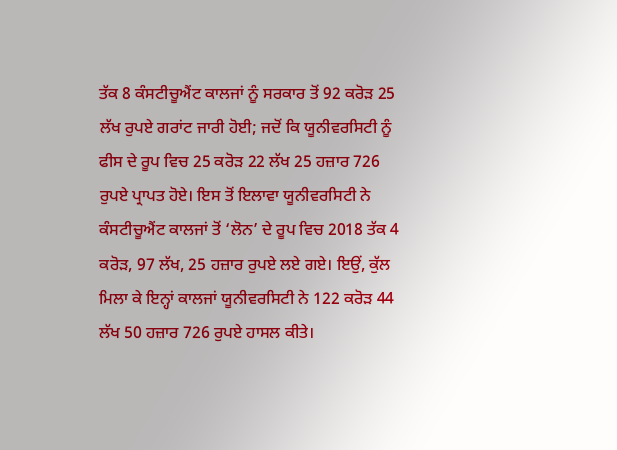ਤੱਕ 8 ਕੰਸਟੀਚੂਐਂਟ ਕਾਲਜਾਂ ਨੂੰ ਸਰਕਾਰ ਤੋਂ 92 ਕਰੋੜ 25 ਲੱਖ ਰੁਪਏ ਗਰਾਂਟ ਜਾਰੀ ਹੋਈ; ਜਦੋਂ ਕਿ ਯੂਨੀਵਰਸਿਟੀ ਨੂੰ ਫੀਸ ਦੇ ਰੂਪ ਵਿਚ 25 ਕਰੋੜ 22 ਲੱਖ 25 ਹਜ਼ਾਰ 726 ਰੁਪਏ ਪ੍ਰਾਪਤ ਹੋਏ। ਇਸ ਤੋਂ ਇਲਾਵਾ ਯੂਨੀਵਰਸਿਟੀ ਨੇ ਕੰਸਟੀਚੂਐਂਟ ਕਾਲਜਾਂ ਤੋਂ ‘ਲੋਨ’ ਦੇ ਰੂਪ ਵਿਚ 2018 ਤੱਕ 4 ਕਰੋੜ, 97 ਲੱਖ, 25 ਹਜ਼ਾਰ ਰੁਪਏ ਲਏ ਗਏ। ਇਉਂ, ਕੁੱਲ ਮਿਲਾ ਕੇ ਇਨ੍ਹਾਂ ਕਾਲਜਾਂ ਯੂਨੀਵਰਸਿਟੀ ਨੇ 122 ਕਰੋੜ 44 ਲੱਖ 50 ਹਜ਼ਾਰ 726 ਰੁਪਏ ਹਾਸਲ ਕੀਤੇ।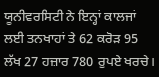ਯੂਨੀਵਰਸਿਟੀ ਨੇ ਇਨ੍ਹਾਂ ਕਾਲਜਾਂ ਲਈ ਤਨਖਾਹਾਂ ਤੇ 62 ਕਰੋੜ 95 ਲੱਖ 27 ਹਜ਼ਾਰ 780 ਰੁਪਏ ਖਰਚੇ।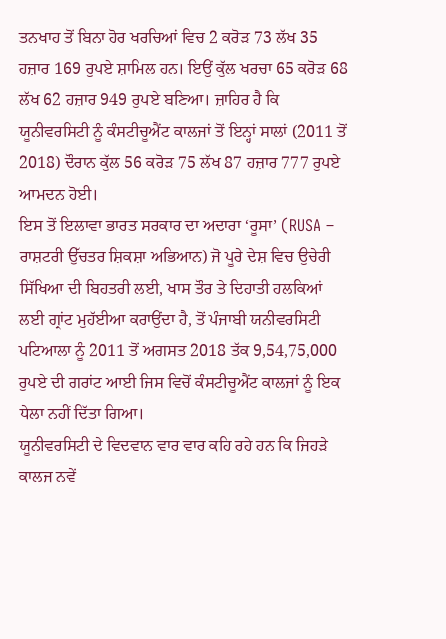ਤਨਖਾਹ ਤੋਂ ਬਿਨਾ ਹੋਰ ਖਰਚਿਆਂ ਵਿਚ 2 ਕਰੋੜ 73 ਲੱਖ 35 ਹਜ਼ਾਰ 169 ਰੁਪਏ ਸ਼ਾਮਿਲ ਹਨ। ਇਉਂ ਕੁੱਲ ਖਰਚਾ 65 ਕਰੋੜ 68 ਲੱਖ 62 ਹਜ਼ਾਰ 949 ਰੁਪਏ ਬਣਿਆ। ਜ਼ਾਹਿਰ ਹੈ ਕਿ ਯੂਨੀਵਰਸਿਟੀ ਨੂੰ ਕੰਸਟੀਚੂਐਂਟ ਕਾਲਜਾਂ ਤੋਂ ਇਨ੍ਹਾਂ ਸਾਲਾਂ (2011 ਤੋਂ 2018) ਦੌਰਾਨ ਕੁੱਲ 56 ਕਰੋੜ 75 ਲੱਖ 87 ਹਜ਼ਾਰ 777 ਰੁਪਏ ਆਮਦਨ ਹੋਈ।
ਇਸ ਤੋਂ ਇਲਾਵਾ ਭਾਰਤ ਸਰਕਾਰ ਦਾ ਅਦਾਰਾ ‘ਰੂਸਾ’ (RUSA – ਰਾਸ਼ਟਰੀ ਉੱਚਤਰ ਸ਼ਿਕਸ਼ਾ ਅਭਿਆਨ) ਜੋ ਪੂਰੇ ਦੇਸ਼ ਵਿਚ ਉਚੇਰੀ ਸਿੱਖਿਆ ਦੀ ਬਿਹਤਰੀ ਲਈ, ਖਾਸ ਤੌਰ ਤੇ ਦਿਹਾਤੀ ਹਲਕਿਆਂ ਲਈ ਗ੍ਰਾਂਟ ਮੁਹੱਈਆ ਕਰਾਉਂਦਾ ਹੈ, ਤੋਂ ਪੰਜਾਬੀ ਯਨੀਵਰਸਿਟੀ ਪਟਿਆਲਾ ਨੂੰ 2011 ਤੋਂ ਅਗਸਤ 2018 ਤੱਕ 9,54,75,000 ਰੁਪਏ ਦੀ ਗਰਾਂਟ ਆਈ ਜਿਸ ਵਿਚੋਂ ਕੰਸਟੀਚੂਐਂਟ ਕਾਲਜਾਂ ਨੂੰ ਇਕ ਧੇਲਾ ਨਹੀਂ ਦਿੱਤਾ ਗਿਆ।
ਯੂਨੀਵਰਸਿਟੀ ਦੇ ਵਿਦਵਾਨ ਵਾਰ ਵਾਰ ਕਹਿ ਰਹੇ ਹਨ ਕਿ ਜਿਹੜੇ ਕਾਲਜ ਨਵੇਂ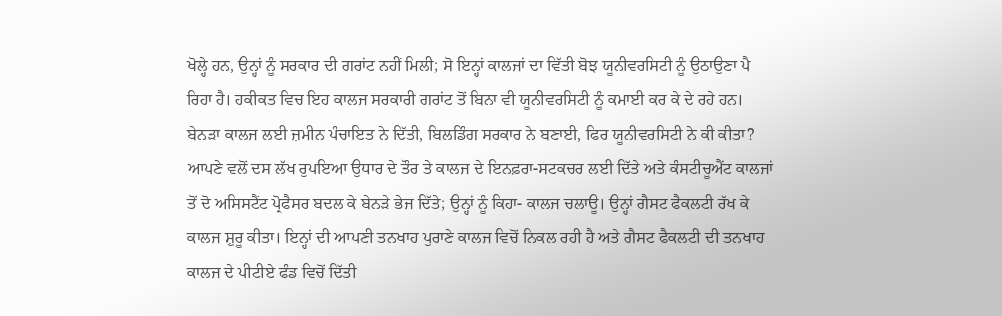ਖੋਲ੍ਹੇ ਹਨ, ਉਨ੍ਹਾਂ ਨੂੰ ਸਰਕਾਰ ਦੀ ਗਰਾਂਟ ਨਹੀਂ ਮਿਲੀ; ਸੋ ਇਨ੍ਹਾਂ ਕਾਲਜਾਂ ਦਾ ਵਿੱਤੀ ਬੋਝ ਯੂਨੀਵਰਸਿਟੀ ਨੂੰ ਉਠਾਉਣਾ ਪੈ ਰਿਹਾ ਹੈ। ਹਕੀਕਤ ਵਿਚ ਇਹ ਕਾਲਜ ਸਰਕਾਰੀ ਗਰਾਂਟ ਤੋਂ ਬਿਨਾ ਵੀ ਯੂਨੀਵਰਸਿਟੀ ਨੂੰ ਕਮਾਈ ਕਰ ਕੇ ਦੇ ਰਹੇ ਹਨ। ਬੇਨੜਾ ਕਾਲਜ ਲਈ ਜ਼ਮੀਨ ਪੰਚਾਇਤ ਨੇ ਦਿੱਤੀ, ਬਿਲਡਿੰਗ ਸਰਕਾਰ ਨੇ ਬਣਾਈ, ਫਿਰ ਯੂਨੀਵਰਸਿਟੀ ਨੇ ਕੀ ਕੀਤਾ? ਆਪਣੇ ਵਲੋਂ ਦਸ ਲੱਖ ਰੁਪਇਆ ਉਧਾਰ ਦੇ ਤੌਰ ਤੇ ਕਾਲਜ ਦੇ ਇਨਫ਼ਰਾ-ਸਟਕਚਰ ਲਈ ਦਿੱਤੇ ਅਤੇ ਕੰਸਟੀਚੂਐਂਟ ਕਾਲਜਾਂ ਤੋਂ ਦੋ ਅਸਿਸਟੈਂਟ ਪ੍ਰੋਫੈਸਰ ਬਦਲ ਕੇ ਬੇਨੜੇ ਭੇਜ ਦਿੱਤੇ; ਉਨ੍ਹਾਂ ਨੂੰ ਕਿਹਾ- ਕਾਲਜ ਚਲਾਊ। ਉਨ੍ਹਾਂ ਗੈਸਟ ਫੈਕਲਟੀ ਰੱਖ ਕੇ ਕਾਲਜ ਸ਼ੁਰੂ ਕੀਤਾ। ਇਨ੍ਹਾਂ ਦੀ ਆਪਣੀ ਤਨਖਾਹ ਪੁਰਾਣੇ ਕਾਲਜ ਵਿਚੋਂ ਨਿਕਲ ਰਹੀ ਹੈ ਅਤੇ ਗੈਸਟ ਫੈਕਲਟੀ ਦੀ ਤਨਖਾਹ ਕਾਲਜ ਦੇ ਪੀਟੀਏ ਫੰਡ ਵਿਚੋਂ ਦਿੱਤੀ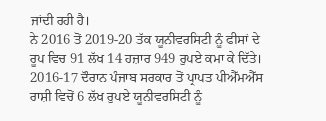ਜਾਂਦੀ ਰਹੀ ਹੈ।
ਨੇ 2016 ਤੋਂ 2019-20 ਤੱਕ ਯੂਨੀਵਰਸਿਟੀ ਨੂੰ ਫੀਸਾਂ ਦੇ ਰੂਪ ਵਿਚ 91 ਲੱਖ 14 ਹਜ਼ਾਰ 949 ਰੁਪਏ ਕਮਾ ਕੇ ਦਿੱਤੇ। 2016-17 ਦੌਰਾਨ ਪੰਜਾਬ ਸਰਕਾਰ ਤੋਂ ਪ੍ਰਾਪਤ ਪੀਐੱਮਐੱਸ ਰਾਸ਼ੀ ਵਿਚੋਂ 6 ਲੱਖ ਰੁਪਏ ਯੂਨੀਵਰਸਿਟੀ ਨੂੰ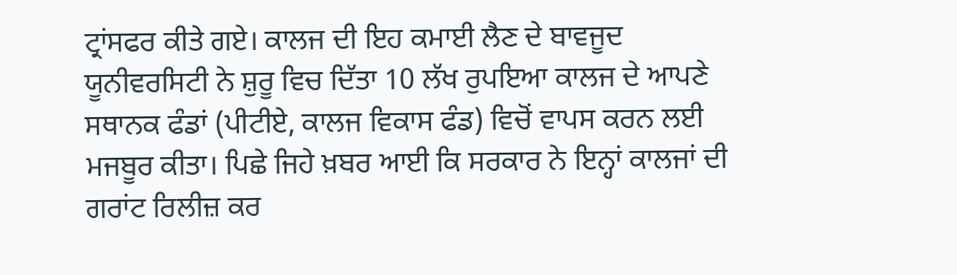ਟ੍ਰਾਂਸਫਰ ਕੀਤੇ ਗਏ। ਕਾਲਜ ਦੀ ਇਹ ਕਮਾਈ ਲੈਣ ਦੇ ਬਾਵਜੂਦ ਯੂਨੀਵਰਸਿਟੀ ਨੇ ਸ਼ੁਰੂ ਵਿਚ ਦਿੱਤਾ 10 ਲੱਖ ਰੁਪਇਆ ਕਾਲਜ ਦੇ ਆਪਣੇ ਸਥਾਨਕ ਫੰਡਾਂ (ਪੀਟੀਏ, ਕਾਲਜ ਵਿਕਾਸ ਫੰਡ) ਵਿਚੋਂ ਵਾਪਸ ਕਰਨ ਲਈ ਮਜਬੂਰ ਕੀਤਾ। ਪਿਛੇ ਜਿਹੇ ਖ਼ਬਰ ਆਈ ਕਿ ਸਰਕਾਰ ਨੇ ਇਨ੍ਹਾਂ ਕਾਲਜਾਂ ਦੀ ਗਰਾਂਟ ਰਿਲੀਜ਼ ਕਰ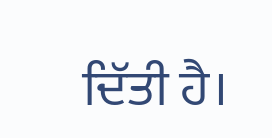ਦਿੱਤੀ ਹੈ।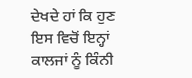ਦੇਖਦੇ ਹਾਂ ਕਿ ਹੁਣ ਇਸ ਵਿਚੋਂ ਇਨ੍ਹਾਂ ਕਾਲਜਾਂ ਨੂੰ ਕਿੰਨੀ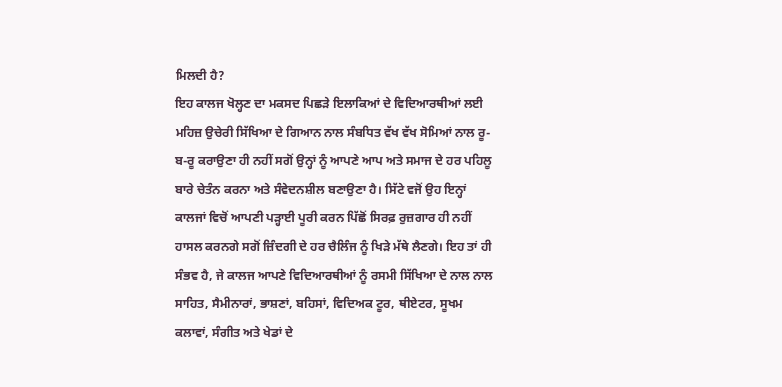ਮਿਲਦੀ ਹੈ?
ਇਹ ਕਾਲਜ ਖੋਲ੍ਹਣ ਦਾ ਮਕਸਦ ਪਿਛੜੇ ਇਲਾਕਿਆਂ ਦੇ ਵਿਦਿਆਰਥੀਆਂ ਲਈ ਮਹਿਜ਼ ਉਚੇਰੀ ਸਿੱਖਿਆ ਦੇ ਗਿਆਨ ਨਾਲ ਸੰਬਧਿਤ ਵੱਖ ਵੱਖ ਸੋਮਿਆਂ ਨਾਲ ਰੂ-ਬ-ਰੂ ਕਰਾਉਣਾ ਹੀ ਨਹੀਂ ਸਗੋਂ ਉਨ੍ਹਾਂ ਨੂੰ ਆਪਣੇ ਆਪ ਅਤੇ ਸਮਾਜ ਦੇ ਹਰ ਪਹਿਲੂ ਬਾਰੇ ਚੇਤੰਨ ਕਰਨਾ ਅਤੇ ਸੰਵੇਦਨਸ਼ੀਲ ਬਣਾਉਣਾ ਹੈ। ਸਿੱਟੇ ਵਜੋਂ ਉਹ ਇਨ੍ਹਾਂ ਕਾਲਜਾਂ ਵਿਚੋਂ ਆਪਣੀ ਪੜ੍ਹਾਈ ਪੂਰੀ ਕਰਨ ਪਿੱਛੋਂ ਸਿਰਫ਼ ਰੁਜ਼ਗਾਰ ਹੀ ਨਹੀਂ ਹਾਸਲ ਕਰਨਗੇ ਸਗੋਂ ਜ਼ਿੰਦਗੀ ਦੇ ਹਰ ਚੈਲਿੰਜ ਨੂੰ ਖਿੜੇ ਮੱਥੇ ਲੈਣਗੇ। ਇਹ ਤਾਂ ਹੀ ਸੰਭਵ ਹੈ, ਜੇ ਕਾਲਜ ਆਪਣੇ ਵਿਦਿਆਰਥੀਆਂ ਨੂੰ ਰਸਮੀ ਸਿੱਖਿਆ ਦੇ ਨਾਲ ਨਾਲ ਸਾਹਿਤ, ਸੈਮੀਨਾਰਾਂ, ਭਾਸ਼ਣਾਂ, ਬਹਿਸਾਂ, ਵਿਦਿਅਕ ਟੂਰ, ਥੀਏਟਰ, ਸੂਖਮ ਕਲਾਵਾਂ, ਸੰਗੀਤ ਅਤੇ ਖੇਡਾਂ ਦੇ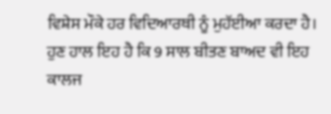ਵਿਸ਼ੇਸ ਮੌਕੇ ਹਰ ਵਿਦਿਆਰਥੀ ਨੂੰ ਮੁਹੱਈਆ ਕਰਦਾ ਹੈ।
ਹੁਣ ਹਾਲ ਇਹ ਹੈ ਕਿ 9 ਸਾਲ ਬੀਤਣ ਬਾਅਦ ਵੀ ਇਹ ਕਾਲਜ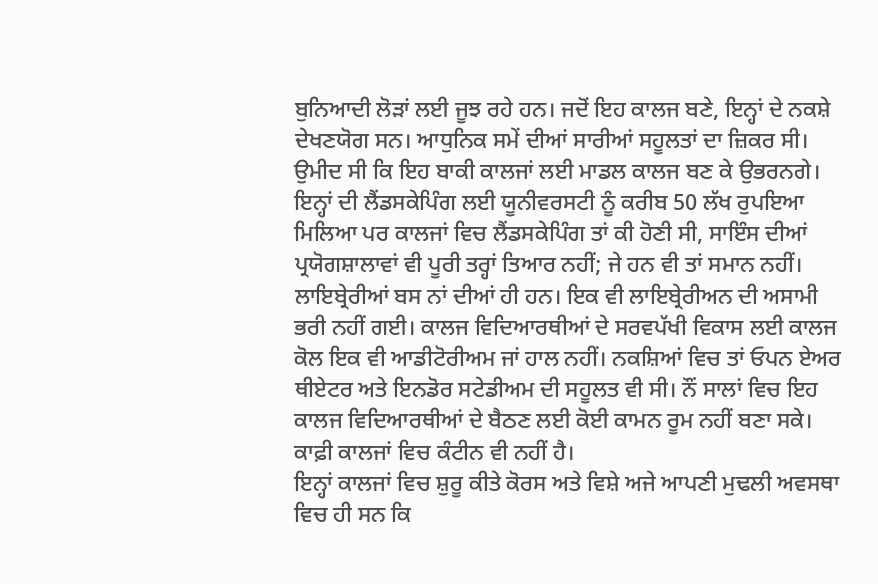ਬੁਨਿਆਦੀ ਲੋੜਾਂ ਲਈ ਜੂਝ ਰਹੇ ਹਨ। ਜਦੋਂ ਇਹ ਕਾਲਜ ਬਣੇ, ਇਨ੍ਹਾਂ ਦੇ ਨਕਸ਼ੇ ਦੇਖਣਯੋਗ ਸਨ। ਆਧੁਨਿਕ ਸਮੇਂ ਦੀਆਂ ਸਾਰੀਆਂ ਸਹੂਲਤਾਂ ਦਾ ਜ਼ਿਕਰ ਸੀ। ਉਮੀਦ ਸੀ ਕਿ ਇਹ ਬਾਕੀ ਕਾਲਜਾਂ ਲਈ ਮਾਡਲ ਕਾਲਜ ਬਣ ਕੇ ਉਭਰਨਗੇ। ਇਨ੍ਹਾਂ ਦੀ ਲੈਂਡਸਕੇਪਿੰਗ ਲਈ ਯੂਨੀਵਰਸਟੀ ਨੂੰ ਕਰੀਬ 50 ਲੱਖ ਰੁਪਇਆ ਮਿਲਿਆ ਪਰ ਕਾਲਜਾਂ ਵਿਚ ਲੈਂਡਸਕੇਪਿੰਗ ਤਾਂ ਕੀ ਹੋਣੀ ਸੀ, ਸਾਇੰਸ ਦੀਆਂ ਪ੍ਰਯੋਗਸ਼ਾਲਾਵਾਂ ਵੀ ਪੂਰੀ ਤਰ੍ਹਾਂ ਤਿਆਰ ਨਹੀਂ; ਜੇ ਹਨ ਵੀ ਤਾਂ ਸਮਾਨ ਨਹੀਂ। ਲਾਇਬ੍ਰੇਰੀਆਂ ਬਸ ਨਾਂ ਦੀਆਂ ਹੀ ਹਨ। ਇਕ ਵੀ ਲਾਇਬ੍ਰੇਰੀਅਨ ਦੀ ਅਸਾਮੀ ਭਰੀ ਨਹੀਂ ਗਈ। ਕਾਲਜ ਵਿਦਿਆਰਥੀਆਂ ਦੇ ਸਰਵਪੱਖੀ ਵਿਕਾਸ ਲਈ ਕਾਲਜ ਕੋਲ ਇਕ ਵੀ ਆਡੀਟੋਰੀਅਮ ਜਾਂ ਹਾਲ ਨਹੀਂ। ਨਕਸ਼ਿਆਂ ਵਿਚ ਤਾਂ ਓਪਨ ਏਅਰ ਥੀਏਟਰ ਅਤੇ ਇਨਡੋਰ ਸਟੇਡੀਅਮ ਦੀ ਸਹੂਲਤ ਵੀ ਸੀ। ਨੌਂ ਸਾਲਾਂ ਵਿਚ ਇਹ ਕਾਲਜ ਵਿਦਿਆਰਥੀਆਂ ਦੇ ਬੈਠਣ ਲਈ ਕੋਈ ਕਾਮਨ ਰੂਮ ਨਹੀਂ ਬਣਾ ਸਕੇ। ਕਾਫ਼ੀ ਕਾਲਜਾਂ ਵਿਚ ਕੰਟੀਨ ਵੀ ਨਹੀਂ ਹੈ।
ਇਨ੍ਹਾਂ ਕਾਲਜਾਂ ਵਿਚ ਸ਼ੁਰੂ ਕੀਤੇ ਕੋਰਸ ਅਤੇ ਵਿਸ਼ੇ ਅਜੇ ਆਪਣੀ ਮੁਢਲੀ ਅਵਸਥਾ ਵਿਚ ਹੀ ਸਨ ਕਿ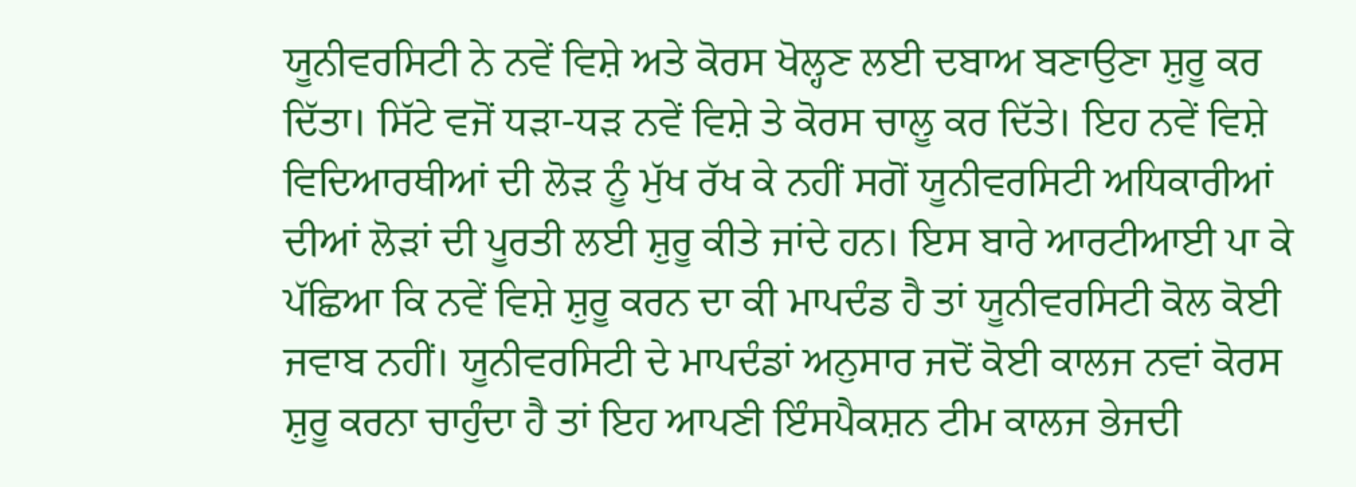ਯੂਨੀਵਰਸਿਟੀ ਨੇ ਨਵੇਂ ਵਿਸ਼ੇ ਅਤੇ ਕੋਰਸ ਖੋਲ੍ਹਣ ਲਈ ਦਬਾਅ ਬਣਾਉਣਾ ਸ਼ੁਰੂ ਕਰ ਦਿੱਤਾ। ਸਿੱਟੇ ਵਜੋਂ ਧੜਾ-ਧੜ ਨਵੇਂ ਵਿਸ਼ੇ ਤੇ ਕੋਰਸ ਚਾਲੂ ਕਰ ਦਿੱਤੇ। ਇਹ ਨਵੇਂ ਵਿਸ਼ੇ ਵਿਦਿਆਰਥੀਆਂ ਦੀ ਲੋੜ ਨੂੰ ਮੁੱਖ ਰੱਖ ਕੇ ਨਹੀਂ ਸਗੋਂ ਯੂਨੀਵਰਸਿਟੀ ਅਧਿਕਾਰੀਆਂ ਦੀਆਂ ਲੋੜਾਂ ਦੀ ਪੂਰਤੀ ਲਈ ਸ਼ੁਰੂ ਕੀਤੇ ਜਾਂਦੇ ਹਨ। ਇਸ ਬਾਰੇ ਆਰਟੀਆਈ ਪਾ ਕੇ ਪੱਛਿਆ ਕਿ ਨਵੇਂ ਵਿਸ਼ੇ ਸ਼ੁਰੂ ਕਰਨ ਦਾ ਕੀ ਮਾਪਦੰਡ ਹੈ ਤਾਂ ਯੂਨੀਵਰਸਿਟੀ ਕੋਲ ਕੋਈ ਜਵਾਬ ਨਹੀਂ। ਯੂਨੀਵਰਸਿਟੀ ਦੇ ਮਾਪਦੰਡਾਂ ਅਨੁਸਾਰ ਜਦੋਂ ਕੋਈ ਕਾਲਜ ਨਵਾਂ ਕੋਰਸ ਸ਼ੁਰੂ ਕਰਨਾ ਚਾਹੁੰਦਾ ਹੈ ਤਾਂ ਇਹ ਆਪਣੀ ਇੰਸਪੈਕਸ਼ਨ ਟੀਮ ਕਾਲਜ ਭੇਜਦੀ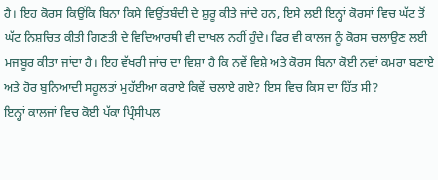ਹੈ। ਇਹ ਕੋਰਸ ਕਿਉਂਕਿ ਬਿਨਾ ਕਿਸੇ ਵਿਉਂਤਬੰਦੀ ਦੇ ਸ਼ੁਰੂ ਕੀਤੇ ਜਾਂਦੇ ਹਨ, ਇਸੇ ਲਈ ਇਨ੍ਹਾਂ ਕੋਰਸਾਂ ਵਿਚ ਘੱਟ ਤੋਂ ਘੱਟ ਨਿਸ਼ਚਿਤ ਕੀਤੀ ਗਿਣਤੀ ਦੇ ਵਿਦਿਆਰਥੀ ਵੀ ਦਾਖਲ ਨਹੀਂ ਹੁੰਦੇ। ਫਿਰ ਵੀ ਕਾਲਜ ਨੂੰ ਕੋਰਸ ਚਲਾਉਣ ਲਈ ਮਜਬੂਰ ਕੀਤਾ ਜਾਂਦਾ ਹੈ। ਇਹ ਵੱਖਰੀ ਜਾਂਚ ਦਾ ਵਿਸ਼ਾ ਹੈ ਕਿ ਨਵੇਂ ਵਿਸ਼ੇ ਅਤੇ ਕੋਰਸ ਬਿਨਾ ਕੋਈ ਨਵਾਂ ਕਮਰਾ ਬਣਾਏ ਅਤੇ ਹੋਰ ਬੁਨਿਆਦੀ ਸਹੂਲਤਾਂ ਮੁਹੱਈਆ ਕਰਾਏ ਕਿਵੇਂ ਚਲਾਏ ਗਏ? ਇਸ ਵਿਚ ਕਿਸ ਦਾ ਹਿੱਤ ਸੀ?
ਇਨ੍ਹਾਂ ਕਾਲਜਾਂ ਵਿਚ ਕੋਈ ਪੱਕਾ ਪ੍ਰਿੰਸੀਪਲ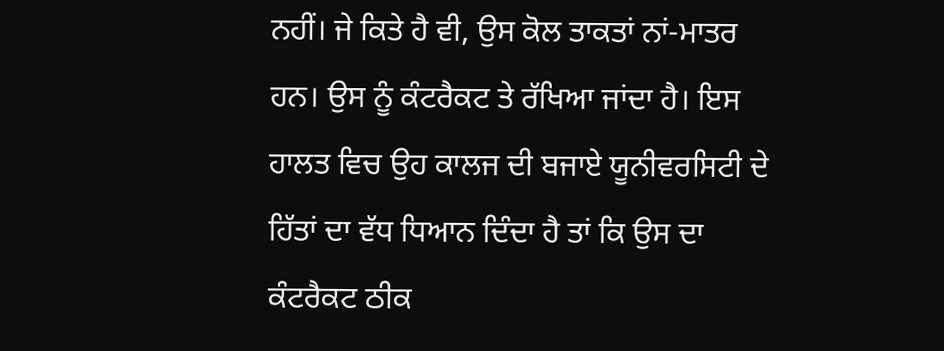ਨਹੀਂ। ਜੇ ਕਿਤੇ ਹੈ ਵੀ, ਉਸ ਕੋਲ ਤਾਕਤਾਂ ਨਾਂ-ਮਾਤਰ ਹਨ। ਉਸ ਨੂੰ ਕੰਟਰੈਕਟ ਤੇ ਰੱਖਿਆ ਜਾਂਦਾ ਹੈ। ਇਸ ਹਾਲਤ ਵਿਚ ਉਹ ਕਾਲਜ ਦੀ ਬਜਾਏ ਯੂਨੀਵਰਸਿਟੀ ਦੇ ਹਿੱਤਾਂ ਦਾ ਵੱਧ ਧਿਆਨ ਦਿੰਦਾ ਹੈ ਤਾਂ ਕਿ ਉਸ ਦਾ ਕੰਟਰੈਕਟ ਠੀਕ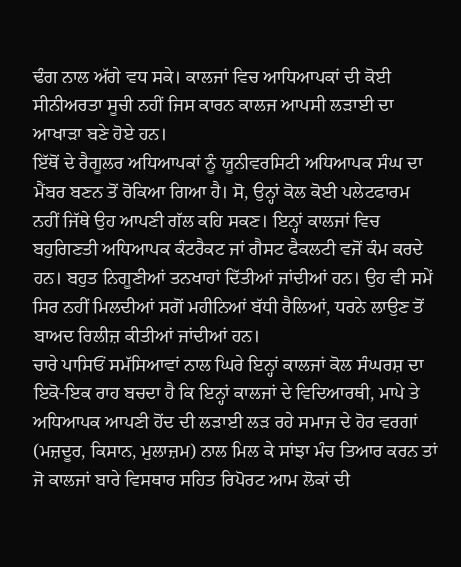ਢੰਗ ਨਾਲ ਅੱਗੇ ਵਧ ਸਕੇ। ਕਾਲਜਾਂ ਵਿਚ ਆਧਿਆਪਕਾਂ ਦੀ ਕੋਈ ਸੀਨੀਅਰਤਾ ਸੂਚੀ ਨਹੀਂ ਜਿਸ ਕਾਰਨ ਕਾਲਜ ਆਪਸੀ ਲੜਾਈ ਦਾ ਆਖਾੜਾ ਬਣੇ ਹੋਏ ਹਨ।
ਇੱਥੋਂ ਦੇ ਰੈਗੂਲਰ ਅਧਿਆਪਕਾਂ ਨੂੰ ਯੂਨੀਵਰਸਿਟੀ ਅਧਿਆਪਕ ਸੰਘ ਦਾ ਮੈਂਬਰ ਬਣਨ ਤੋਂ ਰੋਕਿਆ ਗਿਆ ਹੈ। ਸੋ, ਉਨ੍ਹਾਂ ਕੋਲ ਕੋਈ ਪਲੇਟਫਾਰਮ ਨਹੀਂ ਜਿੱਥੇ ਉਹ ਆਪਣੀ ਗੱਲ ਕਹਿ ਸਕਣ। ਇਨ੍ਹਾਂ ਕਾਲਜਾਂ ਵਿਚ ਬਹੁਗਿਣਤੀ ਅਧਿਆਪਕ ਕੰਟਰੈਕਟ ਜਾਂ ਗੈਸਟ ਫੈਕਲਟੀ ਵਜੋਂ ਕੰਮ ਕਰਦੇ ਹਨ। ਬਹੁਤ ਨਿਗੂਣੀਆਂ ਤਨਖਾਹਾਂ ਦਿੱਤੀਆਂ ਜਾਂਦੀਆਂ ਹਨ। ਉਹ ਵੀ ਸਮੇਂ ਸਿਰ ਨਹੀਂ ਮਿਲਦੀਆਂ ਸਗੋਂ ਮਹੀਨਿਆਂ ਬੱਧੀ ਰੈਲਿਆਂ, ਧਰਨੇ ਲਾਉਣ ਤੋਂ ਬਾਅਦ ਰਿਲੀਜ਼ ਕੀਤੀਆਂ ਜਾਂਦੀਆਂ ਹਨ।
ਚਾਰੇ ਪਾਸਿਓਂ ਸਮੱਸਿਆਵਾਂ ਨਾਲ ਘਿਰੇ ਇਨ੍ਹਾਂ ਕਾਲਜਾਂ ਕੋਲ ਸੰਘਰਸ਼ ਦਾ ਇਕੋ-ਇਕ ਰਾਹ ਬਚਦਾ ਹੈ ਕਿ ਇਨ੍ਹਾਂ ਕਾਲਜਾਂ ਦੇ ਵਿਦਿਆਰਥੀ, ਮਾਪੇ ਤੇ ਅਧਿਆਪਕ ਆਪਣੀ ਹੋਂਦ ਦੀ ਲੜਾਈ ਲੜ ਰਹੇ ਸਮਾਜ ਦੇ ਹੋਰ ਵਰਗਾਂ (ਮਜ਼ਦੂਰ, ਕਿਸਾਨ, ਮੁਲਾਜ਼ਮ) ਨਾਲ ਮਿਲ ਕੇ ਸਾਂਝਾ ਮੰਚ ਤਿਆਰ ਕਰਨ ਤਾਂ ਜੋ ਕਾਲਜਾਂ ਬਾਰੇ ਵਿਸਥਾਰ ਸਹਿਤ ਰਿਪੋਰਟ ਆਮ ਲੋਕਾਂ ਦੀ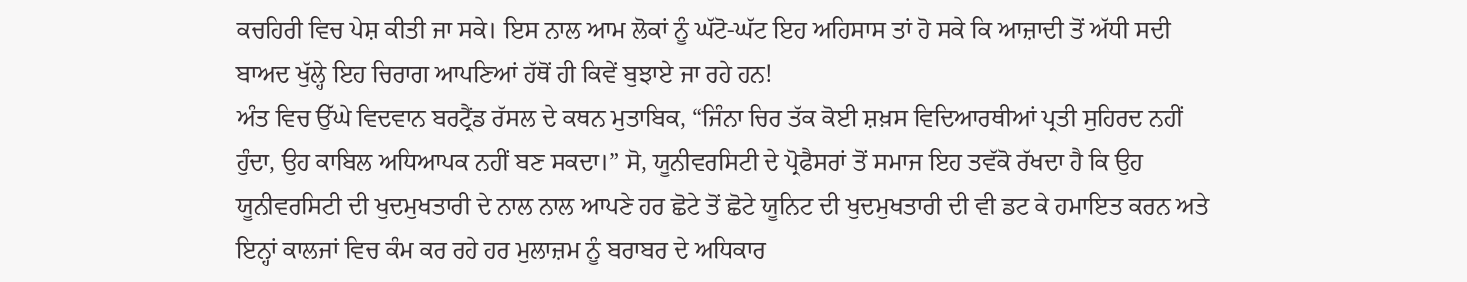ਕਚਹਿਰੀ ਵਿਚ ਪੇਸ਼ ਕੀਤੀ ਜਾ ਸਕੇ। ਇਸ ਨਾਲ ਆਮ ਲੋਕਾਂ ਨੂੰ ਘੱਟੋ-ਘੱਟ ਇਹ ਅਹਿਸਾਸ ਤਾਂ ਹੋ ਸਕੇ ਕਿ ਆਜ਼ਾਦੀ ਤੋਂ ਅੱਧੀ ਸਦੀ ਬਾਅਦ ਖੁੱਲ੍ਹੇ ਇਹ ਚਿਰਾਗ ਆਪਣਿਆਂ ਹੱਥੋਂ ਹੀ ਕਿਵੇਂ ਬੁਝਾਏ ਜਾ ਰਹੇ ਹਨ!
ਅੰਤ ਵਿਚ ਉੱਘੇ ਵਿਦਵਾਨ ਬਰਟ੍ਰੈਂਡ ਰੱਸਲ ਦੇ ਕਥਨ ਮੁਤਾਬਿਕ, “ਜਿੰਨਾ ਚਿਰ ਤੱਕ ਕੋਈ ਸ਼ਖ਼ਸ ਵਿਦਿਆਰਥੀਆਂ ਪ੍ਰਤੀ ਸੁਹਿਰਦ ਨਹੀਂ ਹੁੰਦਾ, ਉਹ ਕਾਬਿਲ ਅਧਿਆਪਕ ਨਹੀਂ ਬਣ ਸਕਦਾ।” ਸੋ, ਯੂਨੀਵਰਸਿਟੀ ਦੇ ਪ੍ਰੋਫੈਸਰਾਂ ਤੋਂ ਸਮਾਜ ਇਹ ਤਵੱਕੋ ਰੱਖਦਾ ਹੈ ਕਿ ਉਹ ਯੂਨੀਵਰਸਿਟੀ ਦੀ ਖੁਦਮੁਖਤਾਰੀ ਦੇ ਨਾਲ ਨਾਲ ਆਪਣੇ ਹਰ ਛੋਟੇ ਤੋਂ ਛੋਟੇ ਯੂਨਿਟ ਦੀ ਖੁਦਮੁਖਤਾਰੀ ਦੀ ਵੀ ਡਟ ਕੇ ਹਮਾਇਤ ਕਰਨ ਅਤੇ ਇਨ੍ਹਾਂ ਕਾਲਜਾਂ ਵਿਚ ਕੰਮ ਕਰ ਰਹੇ ਹਰ ਮੁਲਾਜ਼ਮ ਨੂੰ ਬਰਾਬਰ ਦੇ ਅਧਿਕਾਰ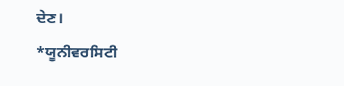ਦੇਣ।
*ਯੂਨੀਵਰਸਿਟੀ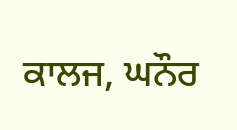ਕਾਲਜ, ਘਨੌਰ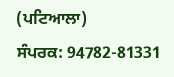(ਪਟਿਆਲਾ)
ਸੰਪਰਕ: 94782-81331